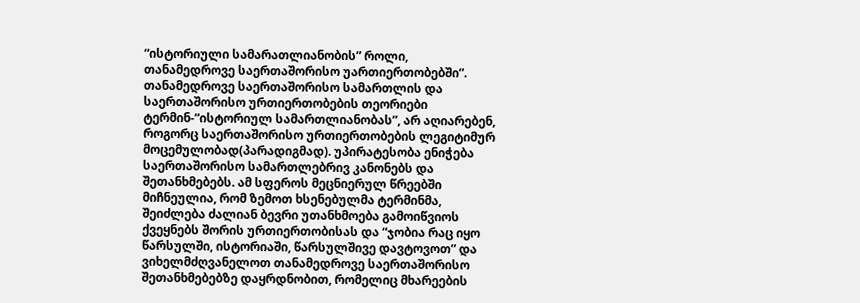“ისტორიული სამარათლიანობის” როლი, თანამედროვე საერთაშორისო უართიერთობებში”.
თანამედროვე საერთაშორისო სამართლის და საერთაშორისო ურთიერთობების თეორიები ტერმინ-“ისტორიულ სამართლიანობას”, არ აღიარებენ, როგორც საერთაშორისო ურთიერთობების ლეგიტიმურ მოცემულობად(პარადიგმად). უპირატესობა ენიჭება საერთაშორისო სამართლებრივ კანონებს და შეთანხმებებს. ამ სფეროს მეცნიერულ წრეებში მიჩნეულია, რომ ზემოთ ხსენებულმა ტერმინმა, შეიძლება ძალიან ბევრი უთანხმოება გამოიწვიოს ქვეყნებს შორის ურთიერთობისას და “ჯობია რაც იყო წარსულში, ისტორიაში, წარსულშივე დავტოვოთ” და ვიხელმძღვანელოთ თანამედროვე საერთაშორისო შეთანხმებებზე დაყრდნობით, რომელიც მხარეების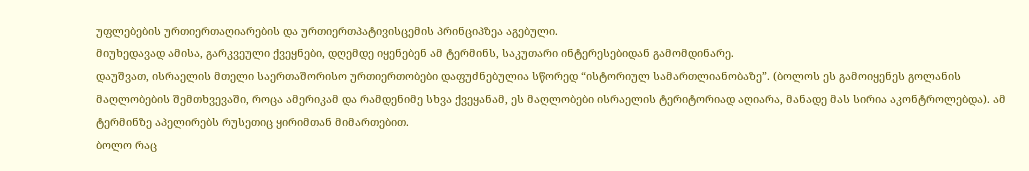უფლებების ურთიერთაღიარების და ურთიერთპატივისცემის პრინციპზეა აგებული.
მიუხედავად ამისა, გარკვეული ქვეყნები, დღემდე იყენებენ ამ ტერმინს, საკუთარი ინტერესებიდან გამომდინარე.
დაუშვათ, ისრაელის მთელი საერთაშორისო ურთიერთობები დაფუძნებულია სწორედ “ისტორიულ სამართლიანობაზე”. (ბოლოს ეს გამოიყენეს გოლანის მაღლობების შემთხვევაში, როცა ამერიკამ და რამდენიმე სხვა ქვეყანამ, ეს მაღლობები ისრაელის ტერიტორიად აღიარა, მანადე მას სირია აკონტროლებდა). ამ ტერმინზე აპელირებს რუსეთიც ყირიმთან მიმართებით.
ბოლო რაც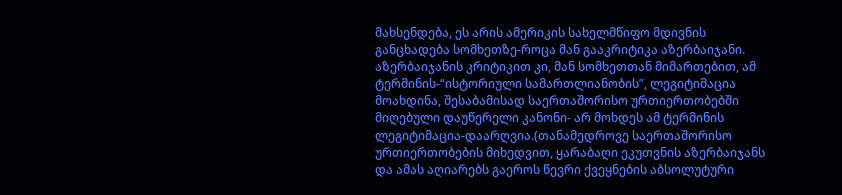მახსენდება, ეს არის ამერიკის სახელმწიფო მდივნის განცხადება სომხეთზე-როცა მან გააკრიტიკა აზერბაიჯანი. აზერბაიჯანის კრიტიკით კი, მან სომხეთთან მიმართებით, ამ ტერმინის-“ისტორიული სამართლიანობის”, ლეგიტიმაცია მოახდინა, შესაბამისად საერთაშორისო ურთიერთობებში მიღებული დაუწერელი კანონი- არ მოხდეს ამ ტერმინის ლეგიტიმაცია-დაარღვია.(თანამედროვე საერთაშორისო ურთიერთობების მიხედვით, ყარაბაღი ეკუთვნის აზერბაიჯანს და ამას აღიარებს გაეროს წევრი ქვეყნების აბსოლუტური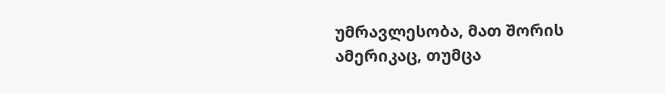უმრავლესობა, მათ შორის ამერიკაც, თუმცა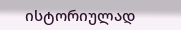ისტორიულად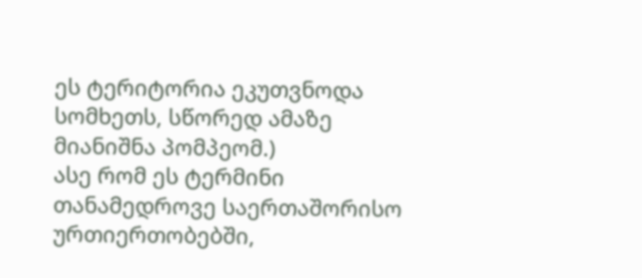ეს ტერიტორია ეკუთვნოდა სომხეთს, სწორედ ამაზე მიანიშნა პომპეომ.)
ასე რომ ეს ტერმინი თანამედროვე საერთაშორისო ურთიერთობებში,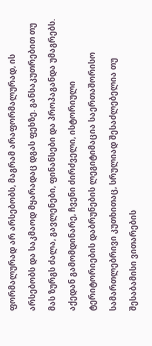ფორმალურად არ არსებობს, მაგრამ არაფორმალურად, ის არსებობს და საკმაოდ მყარადაც დგას ფეხზე. განსაკუთრებით თუ მას ზურგს ძალა, გავლენები, ფინანსები და პროპაგანდა უმაგრებს.
აქედან გამომდინარე, ჩვენი ძირძველი, ისტორიული ტერიტორიების დაბრუნების ლეგიტიმაცია საერთაშორისო სამართლებრივი კუთხითაც, სრულიად შესაძლებელია თუ შესაბამისი ვითარების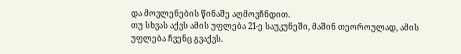და მოვლენების წინაშე აღმოვჩნდით.
თუ სხვას აქვს ამის უფლება 21-ე საუკუნეში, მაშინ თეოროულად, ამის უფლება ჩვენც გვაქვს.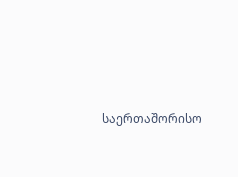საერთაშორისო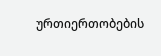ურთიერთობების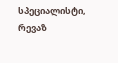სპეციალისტი, რევაზ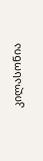კილასონია